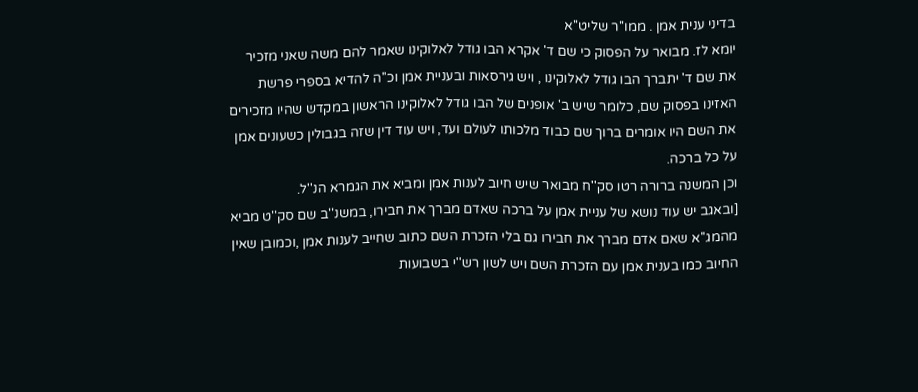בדיני ענית אמן . ממו''ר שליט''א
יומא לז. מבואר על הפסוק כי שם ד' אקרא הבו גודל לאלוקינו שאמר להם משה שאני מזכיר את שם ד' יתברך הבו גודל לאלוקינו , ויש גירסאות ובעניית אמן וכ''ה להדיא בספרי פרשת האזינו בפסוק שם, כלומר שיש ב' אופנים של הבו גודל לאלוקינו הראשון במקדש שהיו מזכירים את השם היו אומרים ברוך שם כבוד מלכותו לעולם ועד, ויש עוד דין שזה בגבולין כשעונים אמן על כל ברכה.
וכן המשנה ברורה רטו סק''ח מבואר שיש חיוב לענות אמן ומביא את הגמרא הנ''ל.
[ובאגב יש עוד נושא של עניית אמן על ברכה שאדם מברך את חבירו, במשנ''ב שם סק''ט מביא מהמג''א שאם אדם מברך את חבירו גם בלי הזכרת השם כתוב שחייב לענות אמן ,וכמובן שאין החיוב כמו בענית אמן עם הזכרת השם ויש לשון רש''י בשבועות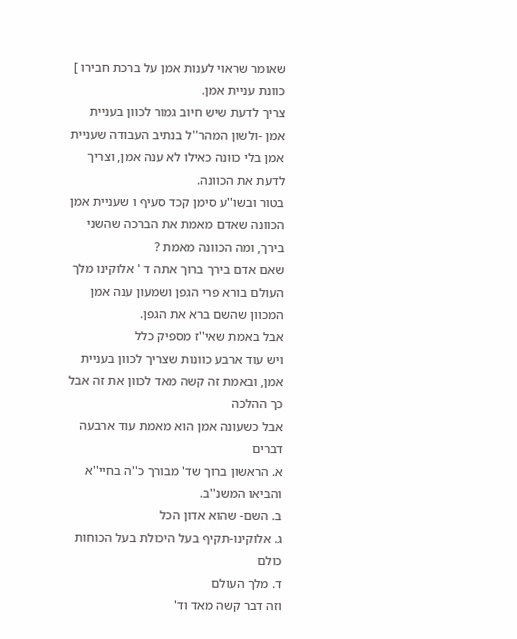שאומר שראוי לענות אמן על ברכת חבירו ]
כוונת עניית אמן.
צריך לדעת שיש חיוב גמור לכוון בעניית אמן -ולשון המהר''ל בנתיב העבודה שעניית אמן בלי כוונה כאילו לא ענה אמן, וצריך לדעת את הכוונה.
בטור ובשו''ע סימן קכד סעיף ו שעניית אמן הכוונה שאדם מאמת את הברכה שהשני בירך, ומה הכוונה מאמת ?
שאם אדם בירך ברוך אתה ד ' אלוקינו מלך העולם בורא פרי הגפן ושמעון ענה אמן המכוון שהשם ברא את הגפן.
אבל באמת שאי''ז מספיק כלל
ויש עוד ארבע כוונות שצריך לכוון בעניית אמן, ובאמת זה קשה מאד לכוון את זה אבל כך ההלכה
אבל כשעונה אמן הוא מאמת עוד ארבעה דברים
א. הראשון ברוך שד' מבורך כ''ה בחיי''א והביאו המשנ''ב.
ב. השם- שהוא אדון הכל
ג. אלוקינו-תקיף בעל היכולת בעל הכוחות כולם
ד. מלך העולם
וזה דבר קשה מאד וד'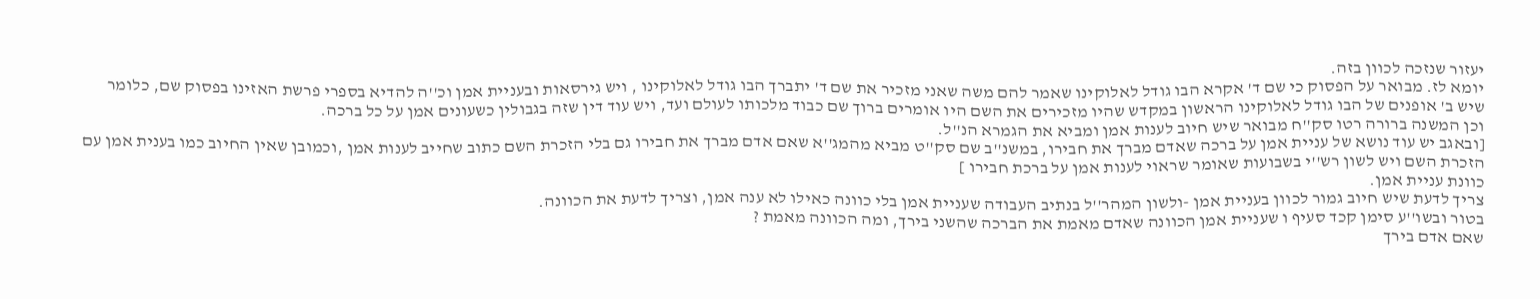יעזור שנזכה לכוון בזה.
יומא לז. מבואר על הפסוק כי שם ד' אקרא הבו גודל לאלוקינו שאמר להם משה שאני מזכיר את שם ד' יתברך הבו גודל לאלוקינו , ויש גירסאות ובעניית אמן וכ''ה להדיא בספרי פרשת האזינו בפסוק שם, כלומר שיש ב' אופנים של הבו גודל לאלוקינו הראשון במקדש שהיו מזכירים את השם היו אומרים ברוך שם כבוד מלכותו לעולם ועד, ויש עוד דין שזה בגבולין כשעונים אמן על כל ברכה.
וכן המשנה ברורה רטו סק''ח מבואר שיש חיוב לענות אמן ומביא את הגמרא הנ''ל.
[ובאגב יש עוד נושא של עניית אמן על ברכה שאדם מברך את חבירו, במשנ''ב שם סק''ט מביא מהמג''א שאם אדם מברך את חבירו גם בלי הזכרת השם כתוב שחייב לענות אמן ,וכמובן שאין החיוב כמו בענית אמן עם הזכרת השם ויש לשון רש''י בשבועות שאומר שראוי לענות אמן על ברכת חבירו ]
כוונת עניית אמן.
צריך לדעת שיש חיוב גמור לכוון בעניית אמן -ולשון המהר''ל בנתיב העבודה שעניית אמן בלי כוונה כאילו לא ענה אמן, וצריך לדעת את הכוונה.
בטור ובשו''ע סימן קכד סעיף ו שעניית אמן הכוונה שאדם מאמת את הברכה שהשני בירך, ומה הכוונה מאמת ?
שאם אדם בירך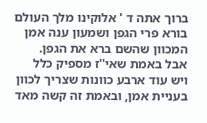ברוך אתה ד ' אלוקינו מלך העולם בורא פרי הגפן ושמעון ענה אמן המכוון שהשם ברא את הגפן.
אבל באמת שאי''ז מספיק כלל
ויש עוד ארבע כוונות שצריך לכוון בעניית אמן, ובאמת זה קשה מאד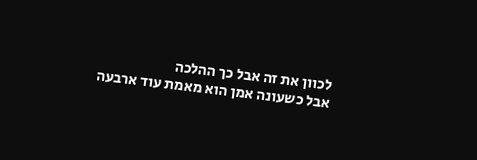לכוון את זה אבל כך ההלכה
אבל כשעונה אמן הוא מאמת עוד ארבעה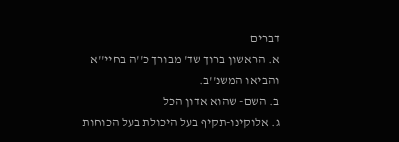דברים
א. הראשון ברוך שד' מבורך כ''ה בחיי''א והביאו המשנ''ב.
ב. השם- שהוא אדון הכל
ג. אלוקינו-תקיף בעל היכולת בעל הכוחות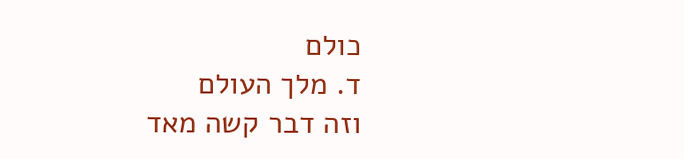כולם
ד. מלך העולם
וזה דבר קשה מאד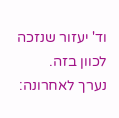וד' יעזור שנזכה לכוון בזה.
נערך לאחרונה: